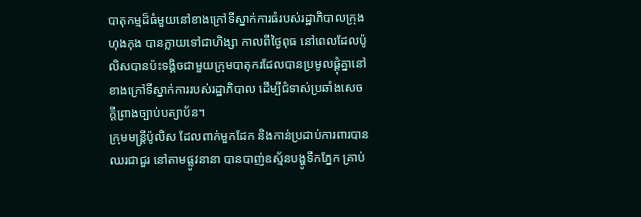បាតុកម្មដ៏ធំមួយនៅខាងក្រៅទីស្នាក់ការធំរបស់រដ្ឋាភិបាលក្រុងហុងកុង បានក្លាយទៅជាហិង្សា កាលពីថ្ងៃពុធ នៅពេលដែលប៉ូលិសបានប៉ះទង្គិចជាមួយក្រុមបាតុករដែលបានប្រមូលផ្តុំគ្នានៅខាងក្រៅទីស្នាក់ការរបស់រដ្ឋាភិបាល ដើម្បីជំទាស់ប្រឆាំងសេចក្តីព្រាងច្បាប់បត្យាប័ន។
ក្រុមមន្រ្តីប៉ូលិស ដែលពាក់មួកដែក និងកាន់ប្រដាប់ការពារបានឈរជាជួរ នៅតាមផ្លូវនានា បានបាញ់ឧស្ម័នបង្ហូទឹកភ្នែក គ្រាប់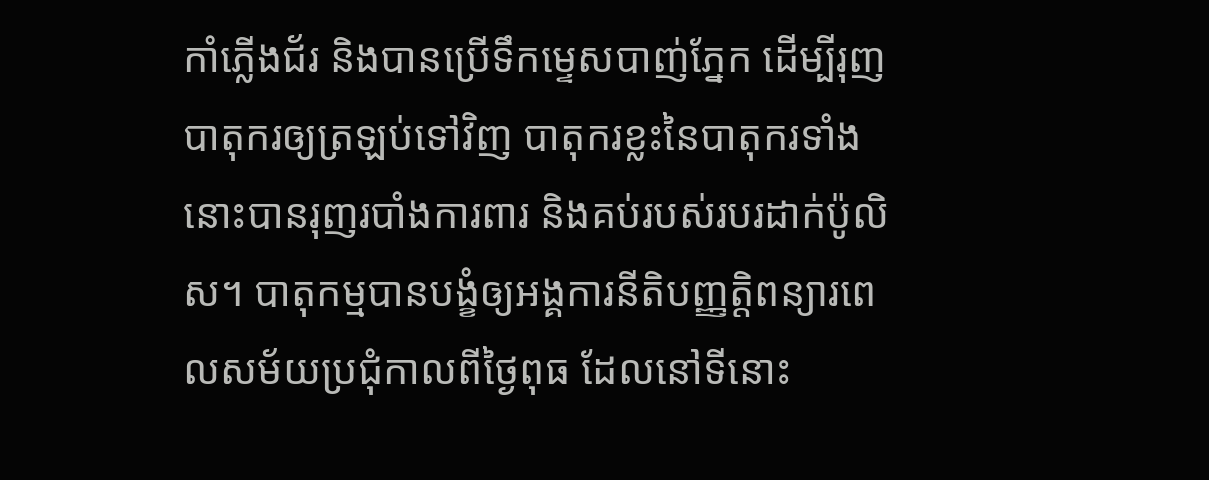កាំភ្លើងជ័រ និងបានប្រើទឹកម្ទេសបាញ់ភ្នែក ដើម្បីរុញបាតុករឲ្យត្រឡប់ទៅវិញ បាតុករខ្លះនៃបាតុករទាំងនោះបានរុញរបាំងការពារ និងគប់របស់របរដាក់ប៉ូលិស។ បាតុកម្មបានបង្ខំឲ្យអង្គការនីតិបញ្ញតិ្តពន្យារពេលសម័យប្រជុំកាលពីថ្ងៃពុធ ដែលនៅទីនោះ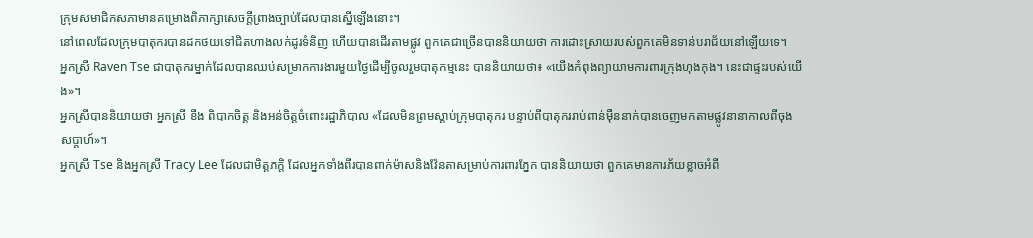ក្រុមសមាជិកសភាមានគម្រោងពិភាក្សាសេចក្តីព្រាងច្បាប់ដែលបានស្នើឡើងនោះ។
នៅពេលដែលក្រុមបាតុករបានដកថយទៅជិតហាងលក់ដូរទំនិញ ហើយបានដើរតាមផ្លូវ ពួកគេជាច្រើនបាននិយាយថា ការដោះស្រាយរបស់ពួកគេមិនទាន់បរាជ័យនៅឡើយទេ។
អ្នកស្រី Raven Tse ជាបាតុករម្នាក់ដែលបានឈប់សម្រាកការងារមួយថ្ងៃដើម្បីចូលរួមបាតុកម្មនេះ បាននិយាយថា៖ «យើងកំពុងព្យាយាមការពារក្រុងហុងកុង។ នេះជាផ្ទះរបស់យើង»។
អ្នកស្រីបាននិយាយថា អ្នកស្រី ខឹង ពិបាកចិត្ត និងអន់ចិត្តចំពោះរដ្ឋាភិបាល «ដែលមិនព្រមស្តាប់ក្រុមបាតុករ បន្ទាប់ពីបាតុកររាប់ពាន់ម៉ឺននាក់បានចេញមកតាមផ្លូវនានាកាលពីចុងសប្តាហ៍»។
អ្នកស្រី Tse និងអ្នកស្រី Tracy Lee ដែលជាមិត្តភក្តិ ដែលអ្នកទាំងពីរបានពាក់ម៉ាសនិងវ៉ែនតាសម្រាប់ការពារភ្នែក បាននិយាយថា ពួកគេមានការភ័យខ្លាចអំពី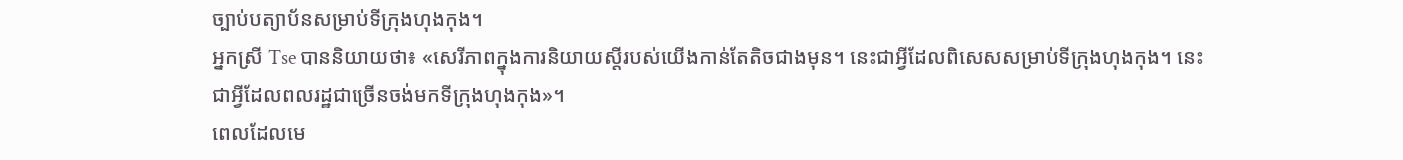ច្បាប់បត្យាប័នសម្រាប់ទីក្រុងហុងកុង។
អ្នកស្រី Tse បាននិយាយថា៖ «សេរីភាពក្នុងការនិយាយស្តីរបស់យើងកាន់តែតិចជាងមុន។ នេះជាអ្វីដែលពិសេសសម្រាប់ទីក្រុងហុងកុង។ នេះជាអ្វីដែលពលរដ្ឋជាច្រើនចង់មកទីក្រុងហុងកុង»។
ពេលដែលមេ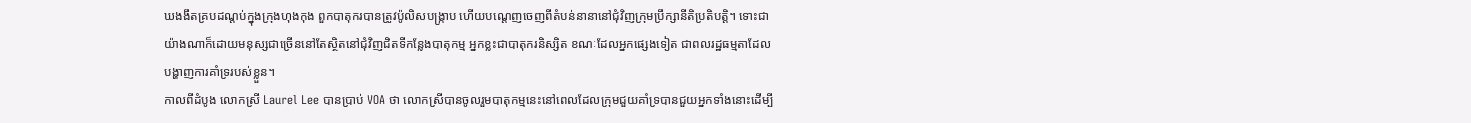ឃងងឹតគ្របដណ្តប់ក្នុងក្រុងហុងកុង ពួកបាតុករបានត្រូវប៉ូលិសបង្ក្រាប ហើយបណ្តេញចេញពីតំបន់នានានៅជុំវិញក្រុមប្រឹក្សានីតិប្រតិបត្តិ។ ទោះជាយ៉ាងណាក៏ដោយមនុស្សជាច្រើននៅតែស្ថិតនៅជុំវិញជិតទីកន្លែងបាតុកម្ម អ្នកខ្លះជាបាតុករនិស្សិត ខណៈដែលអ្នកផ្សេងទៀត ជាពលរដ្ឋធម្មតាដែលបង្ហាញការគាំទ្ររបស់ខ្លួន។
កាលពីដំបូង លោកស្រី Laurel Lee បានប្រាប់ VOA ថា លោកស្រីបានចូលរួមបាតុកម្មនេះនៅពេលដែលក្រុមជួយគាំទ្របានជួយអ្នកទាំងនោះដើម្បី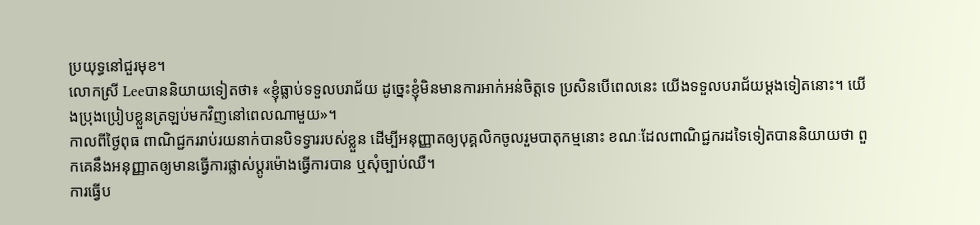ប្រយុទ្ធនៅជួរមុខ។
លោកស្រី Leeបាននិយាយទៀតថា៖ «ខ្ញុំធ្លាប់ទទួលបរាជ័យ ដូច្នេះខ្ញុំមិនមានការអាក់អន់ចិត្តទេ ប្រសិនបើពេលនេះ យើងទទួលបរាជ័យម្តងទៀតនោះ។ យើងប្រុងប្រៀបខ្លួនត្រឡប់មកវិញនៅពេលណាមួយ»។
កាលពីថ្ងៃពុធ ពាណិជ្ជកររាប់រយនាក់បានបិទទ្វាររបស់ខ្លួន ដើម្បីអនុញ្ញាតឲ្យបុគ្គលិកចូលរួមបាតុកម្មនោះ ខណៈដែលពាណិជ្ជករដទៃទៀតបាននិយាយថា ពួកគេនឹងអនុញ្ញាតឲ្យមានធ្វើការផ្លាស់ប្តូរម៉ោងធ្វើការបាន ឬសុំច្បាប់ឈឺ។
ការធ្វើប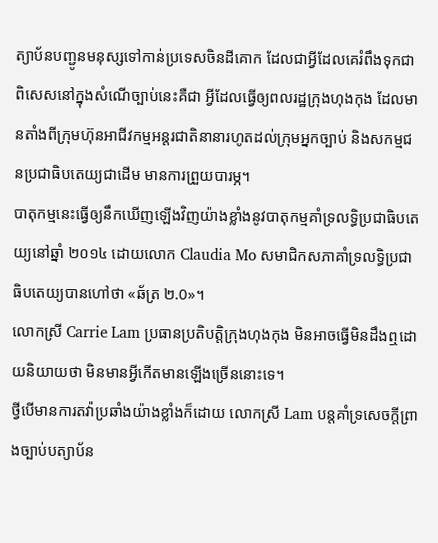ត្យាប័នបញ្ជូនមនុស្សទៅកាន់ប្រទេសចិនដីគោក ដែលជាអ្វីដែលគេរំពឹងទុកជាពិសេសនៅក្នុងសំណើច្បាប់នេះគឺជា អ្វីដែលធ្វើឲ្យពលរដ្ឋក្រុងហុងកុង ដែលមានតាំងពីក្រុមហ៊ុនអាជីវកម្មអន្តរជាតិនានារហូតដល់ក្រុមអ្នកច្បាប់ និងសកម្មជនប្រជាធិបតេយ្យជាដើម មានការព្រួយបារម្ភ។
បាតុកម្មនេះធ្វើឲ្យនឹកឃើញឡើងវិញយ៉ាងខ្លាំងនូវបាតុកម្មគាំទ្រលទ្ធិប្រជាធិបតេយ្យនៅឆ្នាំ ២០១៤ ដោយលោក Claudia Mo សមាជិកសភាគាំទ្រលទ្ធិប្រជាធិបតេយ្យបានហៅថា «ឆ័ត្រ ២.0»។
លោកស្រី Carrie Lam ប្រធានប្រតិបត្តិក្រុងហុងកុង មិនអាចធ្វើមិនដឹងឮដោយនិយាយថា មិនមានអ្វីកើតមានឡើងច្រើននោះទេ។
ថ្វីបើមានការតវ៉ាប្រឆាំងយ៉ាងខ្លាំងក៏ដោយ លោកស្រី Lam បន្តគាំទ្រសេចក្តីព្រាងច្បាប់បត្យាប័ន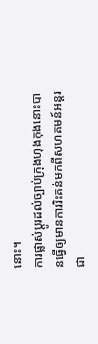នោះ។
ការផ្លាស់ប្តូរដល់ច្បាប់ក្រុងហុងកុងនោះបានធ្វើឲ្យមានការរិះគន់មកពីសហគមន៍អន្តរជា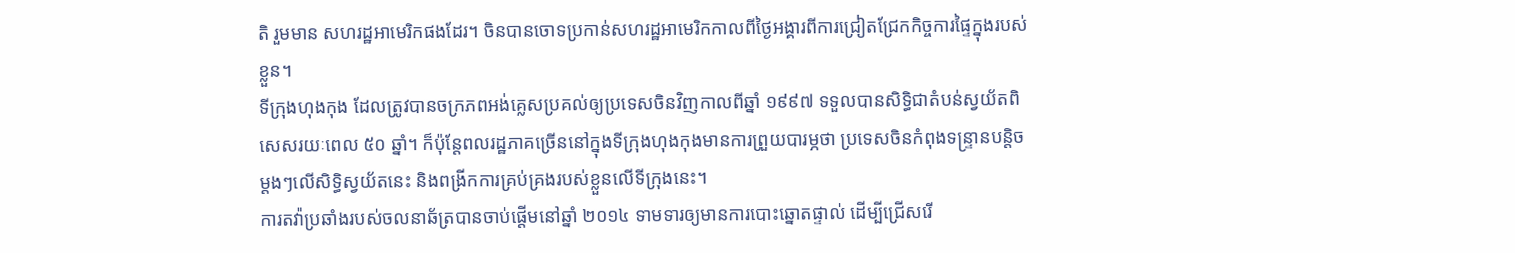តិ រួមមាន សហរដ្ឋអាមេរិកផងដែរ។ ចិនបានចោទប្រកាន់សហរដ្ឋអាមេរិកកាលពីថ្ងៃអង្គារពីការជ្រៀតជ្រែកកិច្ចការផ្ទៃក្នុងរបស់ខ្លួន។
ទីក្រុងហុងកុង ដែលត្រូវបានចក្រភពអង់គ្លេសប្រគល់ឲ្យប្រទេសចិនវិញកាលពីឆ្នាំ ១៩៩៧ ទទួលបានសិទ្ធិជាតំបន់ស្វយ័តពិសេសរយៈពេល ៥០ ឆ្នាំ។ ក៏ប៉ុន្តែពលរដ្ឋភាគច្រើននៅក្នុងទីក្រុងហុងកុងមានការព្រួយបារម្ភថា ប្រទេសចិនកំពុងទន្ទ្រានបន្តិចម្ដងៗលើសិទ្ធិស្វយ័តនេះ និងពង្រីកការគ្រប់គ្រងរបស់ខ្លួនលើទីក្រុងនេះ។
ការតវ៉ាប្រឆាំងរបស់ចលនាឆ័ត្របានចាប់ផ្តើមនៅឆ្នាំ ២០១៤ ទាមទារឲ្យមានការបោះឆ្នោតផ្ទាល់ ដើម្បីជ្រើសរើ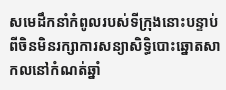សមេដឹកនាំកំពូលរបស់ទីក្រុងនោះបន្ទាប់ពីចិនមិនរក្សាការសន្យាសិទ្ធិបោះឆ្នោតសាកលនៅកំណត់ឆ្នាំ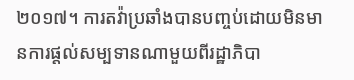២០១៧។ ការតវ៉ាប្រឆាំងបានបញ្ចប់ដោយមិនមានការផ្តល់សម្បទានណាមួយពីរដ្ឋាភិបា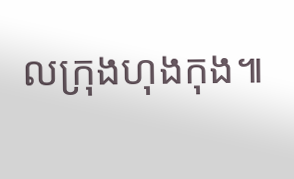លក្រុងហុងកុង៕